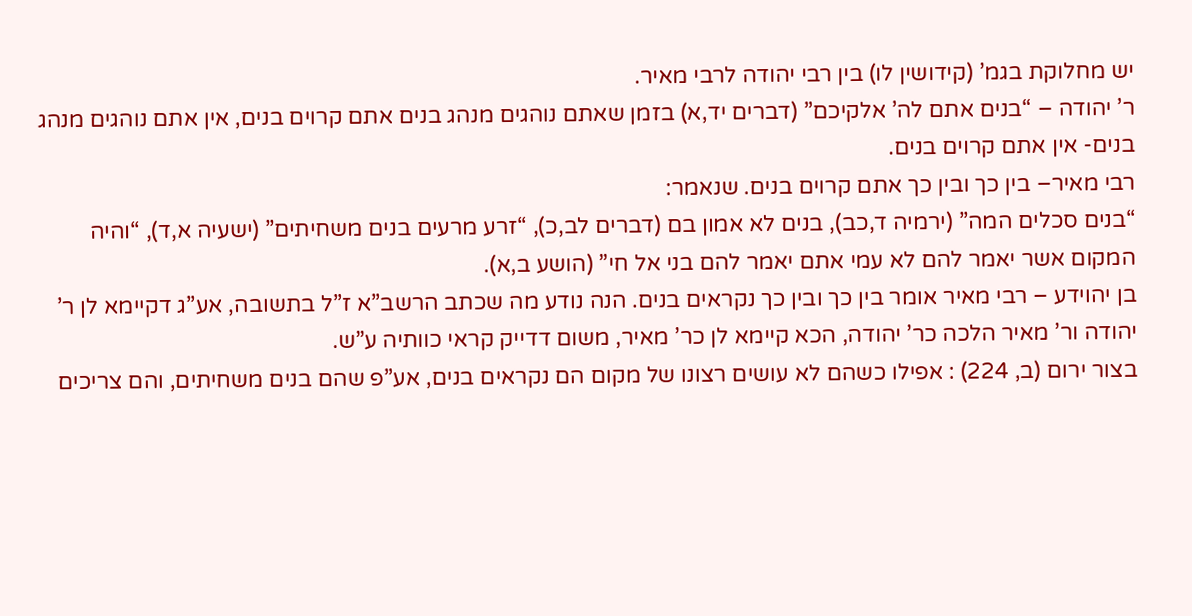יש מחלוקת בגמ’ (קידושין לו) בין רבי יהודה לרבי מאיר.
ר’ יהודה – “בנים אתם לה’ אלקיכם” (דברים יד,א) בזמן שאתם נוהגים מנהג בנים אתם קרוים בנים, אין אתם נוהגים מנהג בנים- אין אתם קרוים בנים.
רבי מאיר– בין כך ובין כך אתם קרוים בנים. שנאמר:
“בנים סכלים המה” (ירמיה ד,כב), בנים לא אמון בם (דברים לב,כ), “זרע מרעים בנים משחיתים” (ישעיה א,ד), “והיה המקום אשר יאמר להם לא עמי אתם יאמר להם בני אל חי” (הושע ב,א).
בן יהוידע – רבי מאיר אומר בין כך ובין כך נקראים בנים. הנה נודע מה שכתב הרשב”א ז”ל בתשובה, אע”ג דקיימא לן ר’ יהודה ור’ מאיר הלכה כר’ יהודה, הכא קיימא לן כר’ מאיר, משום דדייק קראי כוותיה ע”ש.
בצור ירום (ב, 224) : אפילו כשהם לא עושים רצונו של מקום הם נקראים בנים, אע”פ שהם בנים משחיתים, והם צריכים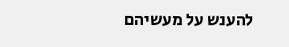להענש על מעשיהם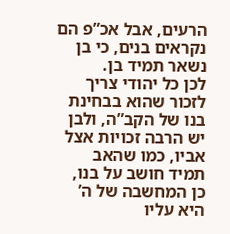הרעים, אבל אכ”פ הם נקראים בנים, כי בן נשאר תמיד בן.
לכן כל יהודי צריך לזכור שהוא בבחינת בנו של הקב”ה, ולבן יש הרבה זכויות אצל אביו, כמו שהאב תמיד חושב על בנו, כן המחשבה של ה’ היא עליו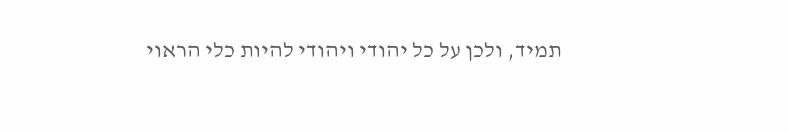תמיד, ולכן על כל יהודי ויהודי להיות כלי הראוי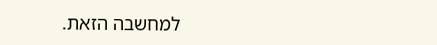למחשבה הזאת.